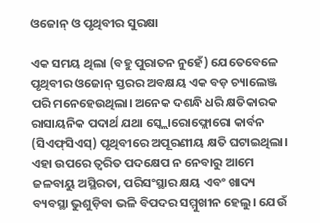ଓଜୋନ୍‌ ଓ ପୃଥିବୀର ସୁରକ୍ଷା

ଏକ ସମୟ ଥିଲା (ବହୁ ପୁରାତନ ନୁହେଁ) ଯେତେବେଳେ ପୃଥିବୀର ଓଜୋନ୍‌ ସ୍ତରର ଅବକ୍ଷୟ ଏକ ବଡ଼ ଚ୍ୟାଲେଞ୍ଜ ପରି ମନେହେଉଥିଲା। ଅନେକ ଦଶନ୍ଧି ଧରି କ୍ଷତିକାରକ ରାସାୟନିକ ପଦାର୍ଥ ଯଥା ସ୍କ୍ଲୋରୋଫ୍ଲୋରୋ କାର୍ବନ (ସିଏଫ୍‌ସିଏସ୍‌) ପୃଥିବୀରେ ଅପୂରଣୀୟ କ୍ଷତି ଘଟାଇଥିଲା। ଏହା ଉପରେ ତ୍ୱରିତ ପଦକ୍ଷେପ ନ ନେବାରୁ ଆମେ ଜଳବାୟୁ ଅସ୍ଥିରତା, ପରିସଂସ୍ଥାର କ୍ଷୟ ଏବଂ ଖାଦ୍ୟ ବ୍ୟବସ୍ଥା ଭୁଶୁଡ଼ିବା ଭଳି ବିପଦର ସମ୍ମୁଖୀନ ହେଲୁ। ଯେଉଁ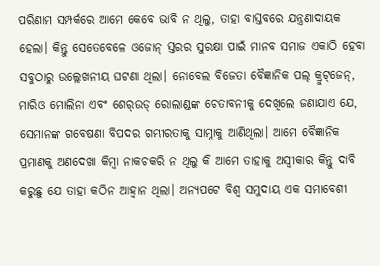ପରିଣାମ ସମ୍ପର୍କରେ ଆମେ କେବେ ଭାବି ନ ଥିଲୁ, ତାହା ବାସ୍ତବରେ ଯନ୍ତ୍ରଣାଦାୟକ ହେଲା। କିନ୍ତୁ ସେତେବେଳେ ଓଜୋନ୍‌ ସ୍ତରର ସୁରକ୍ଷା ପାଇଁ ମାନବ ସମାଜ ଏକାଠି ହେବା ସବୁଠାରୁ ଉଲ୍ଲେଖନୀୟ ଘଟଣା ଥିଲା। ନୋବେଲ ବିଜେତା ବୈଜ୍ଞାନିକ ପଲ୍‌ କ୍ରୁଟ୍‌ଜେନ୍‌, ମାରିଓ ମୋଲିନା ଏବଂ ଶେର୍‌ଉଡ୍‌ ରୋଲାଣ୍ଡଙ୍କ ଚେତାବନୀକୁ ଦେଖିଲେ ଜଣାଯାଏ ଯେ, ସେମାନଙ୍କ ଗବେଷଣା ବିପଦର ଗମ୍ଭୀରତାକୁ ସାମ୍ନାକୁ ଆଣିଥିଲା। ଆମେ ବୈଜ୍ଞାନିକ ପ୍ରମାଣକୁ ଅଣଦେଖା କିମ୍ବା ନାକଚକରି ନ ଥିଲୁ କି ଆମେ ତାହାକୁ ଅସ୍ବୀକାର କିନ୍ତୁ ଦାବି କରୁଛୁ ଯେ ତାହା କଠିନ ଆହ୍ବାନ ଥିଲା। ଅନ୍ୟପଟେ ବିଶ୍ୱ ସମୁଦାୟ ଏକ ସମାବେଶୀ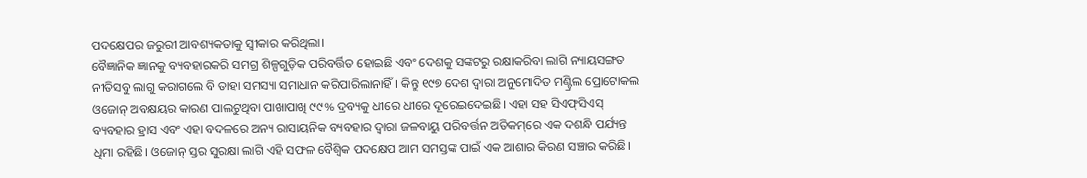ପଦକ୍ଷେପର ଜରୁରୀ ଆବଶ୍ୟକତାକୁ ସ୍ବୀକାର କରିଥିଲା।
ବୈଜ୍ଞାନିକ ଜ୍ଞାନକୁ ବ୍ୟବହାରକରି ସମଗ୍ର ଶିଳ୍ପଗୁଡ଼ିକ ପରିବର୍ତ୍ତିତ ହୋଇଛି ଏବଂ ଦେଶକୁ ସଙ୍କଟରୁ ରକ୍ଷାକରିବା ଲାଗି ନ୍ୟାୟସଙ୍ଗତ ନୀତିସବୁ ଲାଗୁ କରାଗଲେ ବି ତାହା ସମସ୍ୟା ସମାଧାନ କରିପାରିଲାନାହିଁ। କିନ୍ତୁ ୧୯୭ ଦେଶ ଦ୍ୱାରା ଅନୁମୋଦିତ ମଣ୍ଟ୍ରିଲ ପ୍ରୋଟୋକଲ ଓଜୋନ୍‌ ଅବକ୍ଷୟର କାରଣ ପାଲଟୁଥିବା ପାଖାପାଖି ୯୯% ଦ୍ରବ୍ୟକୁ ଧୀରେ ଧୀରେ ଦୂରେଇଦେଇଛି। ଏହା ସହ ସିଏଫ୍‌ସିଏସ୍‌ ବ୍ୟବହାର ହ୍ରାସ ଏବଂ ଏହା ବଦଳରେ ଅନ୍ୟ ରାସାୟନିକ ବ୍ୟବହାର ଦ୍ୱାରା ଜଳବାୟୁ ପରିବର୍ତ୍ତନ ଅତିକମ୍‌ରେ ଏକ ଦଶନ୍ଧି ପର୍ଯ୍ୟନ୍ତ ଧିମା ରହିଛି। ଓଜୋନ୍‌ ସ୍ତର ସୁରକ୍ଷା ଲାଗି ଏହି ସଫଳ ବୈଶ୍ୱିକ ପଦକ୍ଷେପ ଆମ ସମସ୍ତଙ୍କ ପାଇଁ ଏକ ଆଶାର କିରଣ ସଞ୍ଚାର କରିଛି।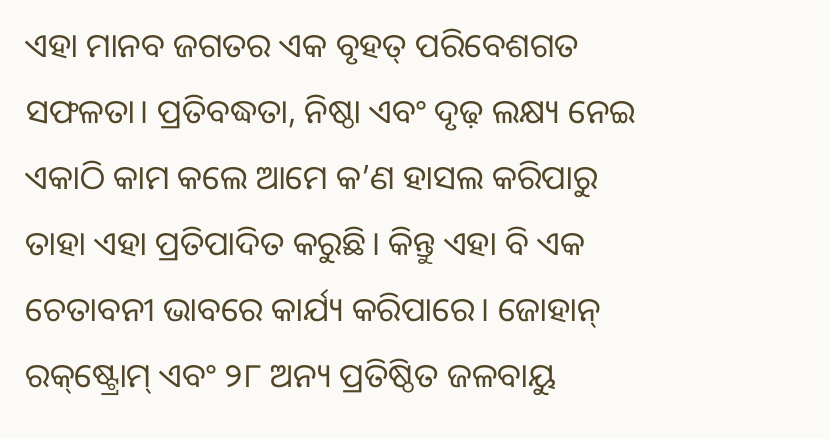ଏହା ମାନବ ଜଗତର ଏକ ବୃହତ୍‌ ପରିବେଶଗତ ସଫଳତା। ପ୍ରତିବଦ୍ଧତା, ନିଷ୍ଠା ଏବଂ ଦୃଢ଼ ଲକ୍ଷ୍ୟ ନେଇ ଏକାଠି କାମ କଲେ ଆମେ କ’ଣ ହାସଲ କରିପାରୁ ତାହା ଏହା ପ୍ରତିପାଦିତ କରୁଛି। କିନ୍ତୁ ଏହା ବି ଏକ ଚେତାବନୀ ଭାବରେ କାର୍ଯ୍ୟ କରିପାରେ। ଜୋହାନ୍‌ ରକ୍‌ଷ୍ଟ୍ରୋମ୍‌ ଏବଂ ୨୮ ଅନ୍ୟ ପ୍ରତିଷ୍ଠିତ ଜଳବାୟୁ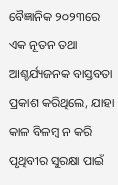ବୈଜ୍ଞାନିକ ୨୦୨୩ରେ ଏକ ନୂତନ ତଥା ଆଶ୍ଚର୍ଯ୍ୟଜନକ ବାସ୍ତବତା ପ୍ରକାଶ କରିଥିଲେ, ଯାହା କାଳ ବିଳମ୍ବ ନ କରି ପୃଥିବୀର ସୁରକ୍ଷା ପାଇଁ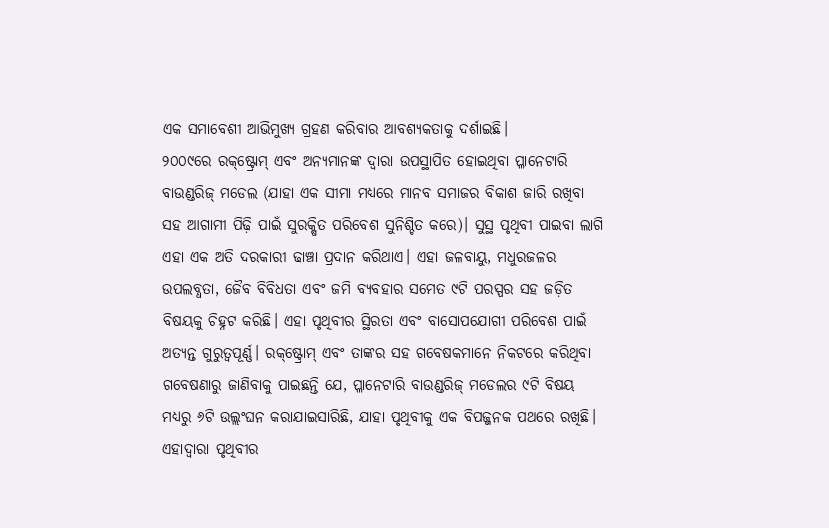ଏକ ସମାବେଶୀ ଆଭିମୁଖ୍ୟ ଗ୍ରହଣ କରିବାର ଆବଶ୍ୟକତାକୁ ଦର୍ଶାଇଛି।
୨୦୦୯ରେ ରକ୍‌ଷ୍ଟ୍ରୋମ୍‌ ଏବଂ ଅନ୍ୟମାନଙ୍କ ଦ୍ୱାରା ଉପସ୍ଥାପିତ ହୋଇଥିବା ପ୍ଳାନେଟାରି ବାଉଣ୍ଡରିଜ୍‌ ମଡେଲ (ଯାହା ଏକ ସୀମା ମଧ୍ୟରେ ମାନବ ସମାଜର ବିକାଶ ଜାରି ରଖିବା ସହ ଆଗାମୀ ପିଢ଼ି ପାଇଁ ସୁରକ୍ଷିତ ପରିବେଶ ସୁନିଶ୍ଚିତ କରେ)। ସୁସ୍ଥ ପୃଥିବୀ ପାଇବା ଲାଗି ଏହା ଏକ ଅତି ଦରକାରୀ ଢାଞ୍ଚା ପ୍ରଦାନ କରିଥାଏ। ଏହା ଜଳବାୟୁ, ମଧୁରଜଳର ଉପଲବ୍ଧତା, ଜୈବ ବିବିଧତା ଏବଂ ଜମି ବ୍ୟବହାର ସମେତ ୯ଟି ପରସ୍ପର ସହ ଜଡ଼ିତ ବିଷୟକୁ ଚିହ୍ନଟ କରିଛି। ଏହା ପୃଥିବୀର ସ୍ଥିରତା ଏବଂ ବାସୋପଯୋଗୀ ପରିବେଶ ପାଇଁ ଅତ୍ୟନ୍ତ ଗୁରୁତ୍ୱପୂର୍ଣ୍ଣ। ରକ୍‌ଷ୍ଟ୍ରୋମ୍‌ ଏବଂ ତାଙ୍କର ସହ ଗବେଷକମାନେ ନିକଟରେ କରିଥିବା ଗବେଷଣାରୁ ଜାଣିବାକୁ ପାଇଛନ୍ତି ଯେ, ପ୍ଳାନେଟାରି ବାଉଣ୍ଡରିଜ୍‌ ମଡେଲର ୯ଟି ବିଷୟ ମଧ୍ୟରୁ ୬ଟି ଉଲ୍ଲଂଘନ କରାଯାଇସାରିଛି, ଯାହା ପୃଥିବୀକୁ ଏକ ବିପଜ୍ଜନକ ପଥରେ ରଖିଛି। ଏହାଦ୍ୱାରା ପୃଥିବୀର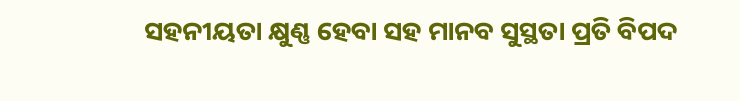ସହନୀୟତା କ୍ଷୁଣ୍ଣ ହେବା ସହ ମାନବ ସୁସ୍ଥତା ପ୍ରତି ବିପଦ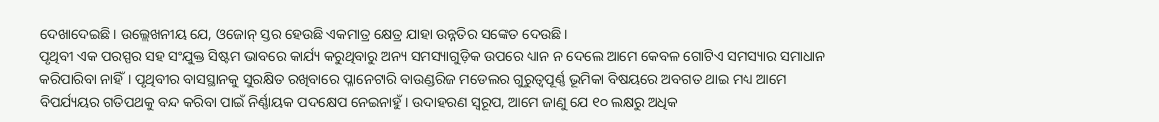ଦେଖାଦେଇଛି। ଉଲ୍ଲେଖନୀୟ ଯେ, ଓଜୋନ୍‌ ସ୍ତର ହେଉଛି ଏକମାତ୍ର କ୍ଷେତ୍ର ଯାହା ଉନ୍ନତିର ସଙ୍କେତ ଦେଉଛି।
ପୃଥିବୀ ଏକ ପରସ୍ପର ସହ ସଂଯୁକ୍ତ ସିଷ୍ଟମ ଭାବରେ କାର୍ଯ୍ୟ କରୁଥିବାରୁ ଅନ୍ୟ ସମସ୍ୟାଗୁଡ଼ିକ ଉପରେ ଧ୍ୟାନ ନ ଦେଲେ ଆମେ କେବଳ ଗୋଟିଏ ସମସ୍ୟାର ସମାଧାନ କରିପାରିବା ନାହିଁ। ପୃଥିବୀର ବାସସ୍ଥାନକୁ ସୁରକ୍ଷିତ ରଖିବାରେ ପ୍ଳାନେଟାରି ବାଉଣ୍ଡରିଜ ମଡେଲର ଗୁରୁତ୍ୱପୂର୍ଣ୍ଣ ଭୂମିକା ବିଷୟରେ ଅବଗତ ଥାଇ ମଧ୍ୟ ଆମେ ବିପର୍ଯ୍ୟୟର ଗତିପଥକୁ ବନ୍ଦ କରିବା ପାଇଁ ନିର୍ଣ୍ଣାୟକ ପଦକ୍ଷେପ ନେଇନାହୁଁ। ଉଦାହରଣ ସ୍ବରୂପ, ଆମେ ଜାଣୁ ଯେ ୧୦ ଲକ୍ଷରୁ ଅଧିକ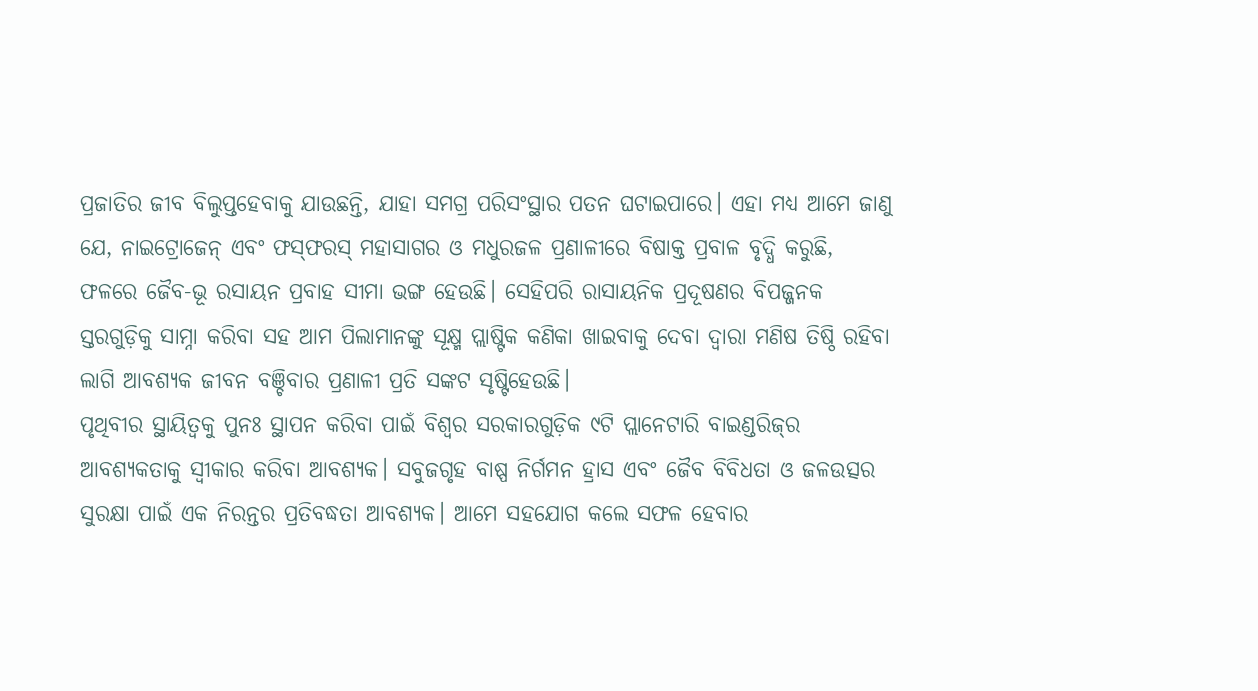ପ୍ରଜାତିର ଜୀବ ବିଲୁପ୍ତହେବାକୁ ଯାଉଛନ୍ତି, ଯାହା ସମଗ୍ର ପରିସଂସ୍ଥାର ପତନ ଘଟାଇପାରେ। ଏହା ମଧ୍ୟ ଆମେ ଜାଣୁ ଯେ, ନାଇଟ୍ରୋଜେନ୍‌ ଏବଂ ଫସ୍‌ଫରସ୍‌ ମହାସାଗର ଓ ମଧୁରଜଳ ପ୍ରଣାଳୀରେ ବିଷାକ୍ତ ପ୍ରବାଳ ବୃଦ୍ଧି କରୁଛି, ଫଳରେ ଜୈବ-ଭୂ ରସାୟନ ପ୍ରବାହ ସୀମା ଭଙ୍ଗ ହେଉଛି। ସେହିପରି ରାସାୟନିକ ପ୍ରଦୂଷଣର ବିପଜ୍ଜନକ ସ୍ତରଗୁଡ଼ିକୁ ସାମ୍ନା କରିବା ସହ ଆମ ପିଲାମାନଙ୍କୁ ସୂକ୍ଷ୍ମ ପ୍ଲାଷ୍ଟିକ କଣିକା ଖାଇବାକୁ ଦେବା ଦ୍ୱାରା ମଣିଷ ତିଷ୍ଠି ରହିବା ଲାଗି ଆବଶ୍ୟକ ଜୀବନ ବଞ୍ଚିବାର ପ୍ରଣାଳୀ ପ୍ରତି ସଙ୍କଟ ସୃଷ୍ଟିହେଉଛି।
ପୃଥିବୀର ସ୍ଥାୟିତ୍ୱକୁ ପୁନଃ ସ୍ଥାପନ କରିବା ପାଇଁ ବିଶ୍ୱର ସରକାରଗୁଡ଼ିକ ୯ଟି ପ୍ଲାନେଟାରି ବାଇଣ୍ଡରିଜ୍‌ର ଆବଶ୍ୟକତାକୁ ସ୍ବୀକାର କରିବା ଆବଶ୍ୟକ। ସବୁଜଗୃହ ବାଷ୍ପ ନିର୍ଗମନ ହ୍ରାସ ଏବଂ ଜୈବ ବିବିଧତା ଓ ଜଳଉତ୍ସର ସୁରକ୍ଷା ପାଇଁ ଏକ ନିରନ୍ତର ପ୍ରତିବଦ୍ଧତା ଆବଶ୍ୟକ। ଆମେ ସହଯୋଗ କଲେ ସଫଳ ହେବାର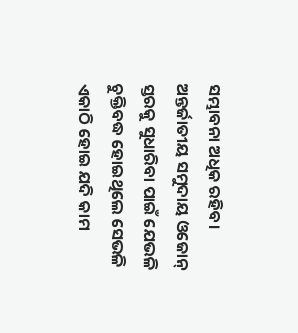ସମ୍ଭାବନା ଅଧିକ ରହିବ। ଅନ୍ତର୍ଜାତୀୟ ସମୁଦାୟ ଓଜୋନ୍‌ ସ୍ତରକୁ ସୁଧାରିବା ପାଇଁ ଯେଭଳି ଚୁକ୍ତିବଦ୍ଧ ହୋଇଥିଲେ ସେଭଳି ଏକାଠି ହୋଇ ଯଦି କାମ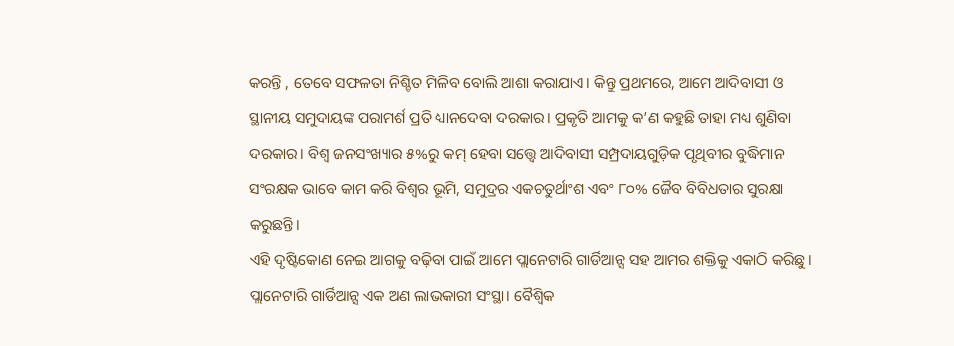କରନ୍ତି , ତେବେ ସଫଳତା ନିଶ୍ଚିତ ମିଳିବ ବୋଲି ଆଶା କରାଯାଏ। କିନ୍ତୁ ପ୍ରଥମରେ, ଆମେ ଆଦିବାସୀ ଓ ସ୍ଥାନୀୟ ସମୁଦାୟଙ୍କ ପରାମର୍ଶ ପ୍ରତି ଧ୍ୟାନଦେବା ଦରକାର। ପ୍ରକୃତି ଆମକୁ କ’ଣ କହୁଛି ତାହା ମଧ୍ୟ ଶୁଣିବା ଦରକାର। ବିଶ୍ୱ ଜନସଂଖ୍ୟାର ୫%ରୁ କମ୍‌ ହେବା ସତ୍ତ୍ୱେ ଆଦିବାସୀ ସମ୍ପ୍ରଦାୟଗୁଡ଼ିକ ପୃଥିବୀର ବୁଦ୍ଧିମାନ ସଂରକ୍ଷକ ଭାବେ କାମ କରି ବିଶ୍ୱର ଭୂମି, ସମୁଦ୍ରର ଏକଚତୁର୍ଥାଂଶ ଏବଂ ୮୦% ଜୈବ ବିବିଧତାର ସୁରକ୍ଷା କରୁଛନ୍ତି।
ଏହି ଦୃଷ୍ଟିକୋଣ ନେଇ ଆଗକୁ ବଢ଼ିବା ପାଇଁ ଆମେ ପ୍ଲାନେଟାରି ଗାର୍ଡିଆନ୍ସ ସହ ଆମର ଶକ୍ତିକୁ ଏକାଠି କରିଛୁ। ପ୍ଲାନେଟାରି ଗାର୍ଡିଆନ୍ସ ଏକ ଅଣ ଲାଭକାରୀ ସଂସ୍ଥା। ବୈଶ୍ୱିକ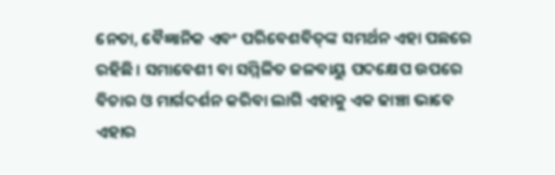ନେତା, ବୈଜ୍ଞାନିକ ଏବଂ ପରିବେଶବିତ୍‌ଙ୍କ ସମର୍ଥନ ଏହା ପଛରେ ରହିଛି। ସମାବେଶୀ ବା ସମ୍ମିଳିତ ଜଳବାୟୁ ପଦକ୍ଷେପ ଉପରେ ବିଚାର ଓ ମାର୍ଗଦର୍ଶନ କରିବା ଲାଗି ଏହାକୁ ଏକ ଢାଞ୍ଚା ଭାବେ ଏହାର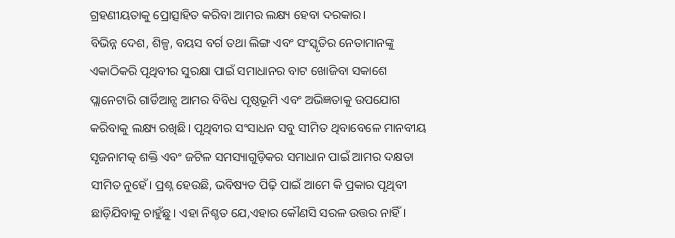ଗ୍ରହଣୀୟତାକୁ ପ୍ରୋତ୍ସାହିତ କରିବା ଆମର ଲକ୍ଷ୍ୟ ହେବା ଦରକାର।
ବିଭିନ୍ନ ଦେଶ, ଶିଳ୍ପ, ବୟସ ବର୍ଗ ତଥା ଲିଙ୍ଗ ଏବଂ ସଂସ୍କୃତିର ନେତାମାନଙ୍କୁ ଏକାଠିକରି ପୃଥିବୀର ସୁରକ୍ଷା ପାଇଁ ସମାଧାନର ବାଟ ଖୋଜିବା ସକାଶେ ପ୍ଲାନେଟାରି ଗାର୍ଡିଆନ୍ସ ଆମର ବିବିଧ ପୃଷ୍ଠଭୂମି ଏବଂ ଅଭିଜ୍ଞତାକୁ ଉପଯୋଗ କରିବାକୁ ଲକ୍ଷ୍ୟ ରଖିଛି। ପୃଥିବୀର ସଂସାଧନ ସବୁ ସୀମିତ ଥିବାବେଳେ ମାନବୀୟ ସୃଜନାମତ୍କ ଶକ୍ତି ଏବଂ ଜଟିଳ ସମସ୍ୟାଗୁଡ଼ିକର ସମାଧାନ ପାଇଁ ଆମର ଦକ୍ଷତା ସୀମିତ ନୁହେଁ। ପ୍ରଶ୍ନ ହେଉଛି, ଭବିଷ୍ୟତ ପିଢ଼ି ପାଇଁ ଆମେ କି ପ୍ରକାର ପୃଥିବୀ ଛାଡ଼ିଯିବାକୁ ଚାହୁଁଛୁ। ଏହା ନିଶ୍ଚତ ଯେ,ଏହାର କୌଣସି ସରଳ ଉତ୍ତର ନାହିଁ।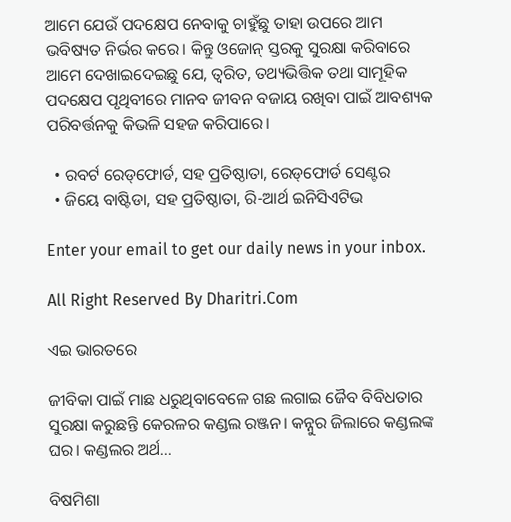ଆମେ ଯେଉଁ ପଦକ୍ଷେପ ନେବାକୁ ଚାହୁଁଛୁ ତାହା ଉପରେ ଆମ ଭବିଷ୍ୟତ ନିର୍ଭର କରେ। କିନ୍ତୁ ଓଜୋନ୍‌ ସ୍ତରକୁ ସୁରକ୍ଷା କରିବାରେ ଆମେ ଦେଖାଇଦେଇଛୁ ଯେ, ତ୍ୱରିତ, ତଥ୍ୟଭିତ୍ତିକ ତଥା ସାମୂହିକ ପଦକ୍ଷେପ ପୃଥିବୀରେ ମାନବ ଜୀବନ ବଜାୟ ରଖିବା ପାଇଁ ଆବଶ୍ୟକ ପରିବର୍ତ୍ତନକୁ କିଭଳି ସହଜ କରିପାରେ।

  • ରବର୍ଟ ରେଡ୍‌ଫୋର୍ଡ, ସହ ପ୍ରତିଷ୍ଠାତା, ରେଡ୍‌ଫୋର୍ଡ ସେଣ୍ଟର
  • ଜିୟେ ବାଷ୍ଟିଡା, ସହ ପ୍ରତିଷ୍ଠାତା, ରି-ଆର୍ଥ ଇନିସିଏଟିଭ

Enter your email to get our daily news in your inbox.

All Right Reserved By Dharitri.Com

ଏଇ ଭାରତରେ

ଜୀବିକା ପାଇଁ ମାଛ ଧରୁଥିବାବେଳେ ଗଛ ଲଗାଇ ଜୈବ ବିବିଧତାର ସୁରକ୍ଷା କରୁଛନ୍ତି କେରଳର କଣ୍ଡଲ ରଞ୍ଜନ। କନ୍ନୁର ଜିଲାରେ କଣ୍ଡଲଙ୍କ ଘର। କଣ୍ଡଲର ଅର୍ଥ...

ବିଷମିଶା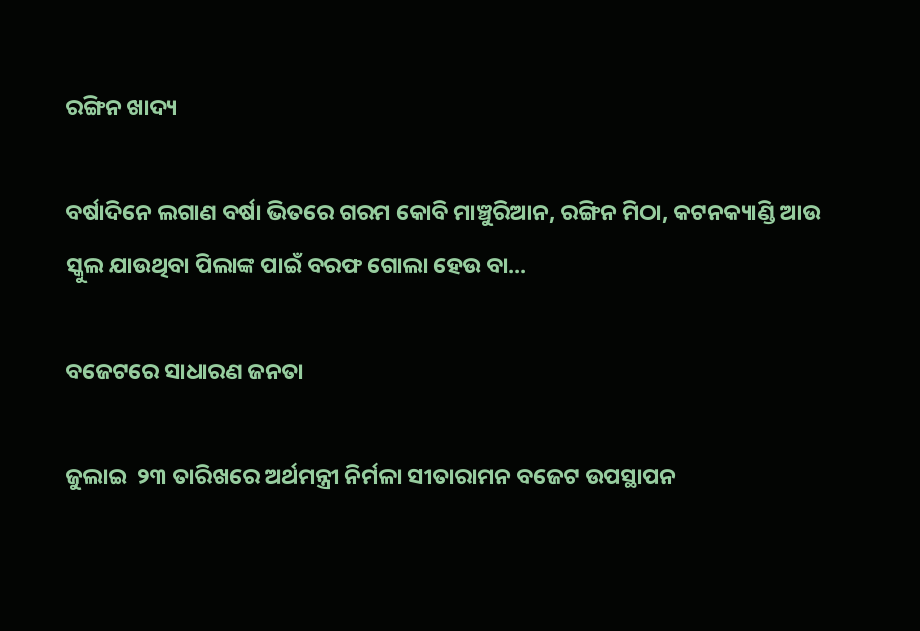ରଙ୍ଗିନ ଖାଦ୍ୟ

ବର୍ଷାଦିନେ ଲଗାଣ ବର୍ଷା ଭିତରେ ଗରମ କୋବି ମାଞ୍ଚୁରିଆନ, ରଙ୍ଗିନ ମିଠା, କଟନକ୍ୟାଣ୍ଡି ଆଉ ସ୍କୁଲ ଯାଉଥିବା ପିଲାଙ୍କ ପାଇଁ ବରଫ ଗୋଲା ହେଉ ବା...

ବଜେଟରେ ସାଧାରଣ ଜନତା

ଜୁଲାଇ  ୨୩ ତାରିଖରେ ଅର୍ଥମନ୍ତ୍ରୀ ନିର୍ମଳା ସୀତାରାମନ ବଜେଟ ଉପସ୍ଥାପନ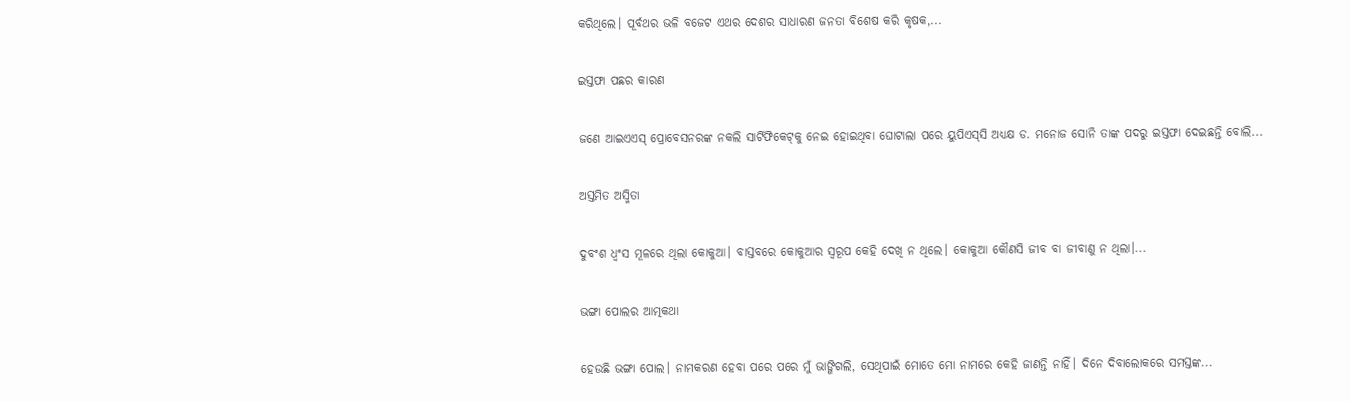କରିଥିଲେ। ପୂର୍ବଥର ଭଳି ବଜେଟ ଏଥର ଦେଶର ସାଧାରଣ ଜନତା ବିଶେଷ କରି କୃଷକ,...

ଇସ୍ତଫା ପଛର କାରଣ

ଜଣେ ଆଇଏଏସ୍‌ ପ୍ରୋବେସନରଙ୍କ ନକଲି ସାର୍ଟିଫିକେଟ୍‌କୁ ନେଇ ହୋଇଥିବା ଘୋଟାଲା ପରେ ୟୁପିଏସ୍‌ସି ଅଧ୍ୟକ୍ଷ ଡ. ମନୋଜ ସୋନି ତାଙ୍କ ପଦରୁ ଇସ୍ତଫା ଦେଇଛନ୍ତି ବୋଲି...

ଅସ୍ତମିତ ଅସ୍ମିତା

ଦୁବଂଶ ଧ୍ବଂସ ମୂଳରେ ଥିଲା କୋକୁଆ। ବାସ୍ତବରେ କୋକୁଆର ସ୍ବରୂପ କେହି ଦେଖି ନ ଥିଲେ। କୋକୁଆ କୌଣସି ଜୀବ ବା ଜୀବାଣୁ ନ ଥିଲା।...

ଭଙ୍ଗା ପୋଲର ଆତ୍ମକଥା

ହେଉଛି ଭଙ୍ଗା ପୋଲ। ନାମକରଣ ହେବା ପରେ ପରେ ମୁଁ ଭାଙ୍ଗିଗଲି, ସେଥିପାଇଁ ମୋତେ ମୋ ନାମରେ କେହି ଜାଣନ୍ତି ନାହିଁ। ଦିନେ ଦିବାଲୋକରେ ସମସ୍ତଙ୍କ...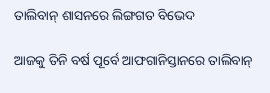ତାଲିବାନ୍‌ ଶାସନରେ ଲିଙ୍ଗଗତ ବିଭେଦ

ଆଜକୁ ତିନି ବର୍ଷ ପୂର୍ବେ ଆଫଗାନିସ୍ତାନରେ ତାଲିବାନ୍‌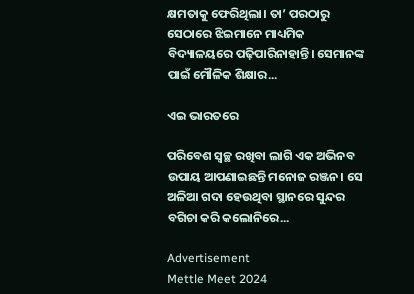କ୍ଷମତାକୁ ଫେରିଥିଲା। ତା’ ପରଠାରୁ ସେଠାରେ ଝିଇମାନେ ମାଧ୍ୟମିକ ବିଦ୍ୟାଳୟରେ ପଢ଼ିପାରିନାହାନ୍ତି। ସେମାନଙ୍କ ପାଇଁ ମୌଳିକ ଶିକ୍ଷାର...

ଏଇ ଭାରତରେ

ପରିବେଶ ସ୍ବଚ୍ଛ ରଖିବା ଲାଗି ଏକ ଅଭିନବ ଉପାୟ ଆପଣାଇଛନ୍ତି ମନୋଜ ରଞ୍ଜନ। ସେ ଅଳିଆ ଗଦା ହେଉଥିବା ସ୍ଥାନରେ ସୁନ୍ଦର ବଗିଚା କରି କଲୋନିରେ...

Advertisement
Mettle Meet 2024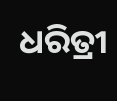ଧରିତ୍ରୀ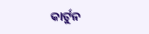କାର୍ଟୁନ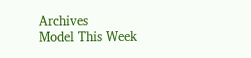Archives
Model This Week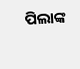ପିଲାଙ୍କ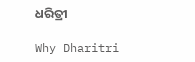ଧରିତ୍ରୀ

Why Dharitri